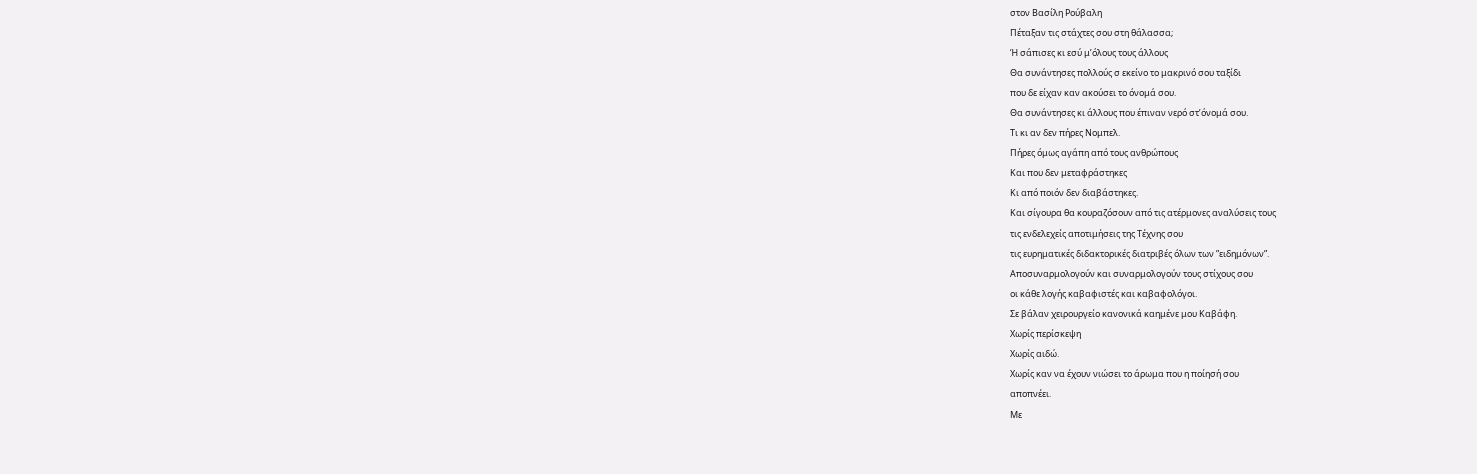στον Βασίλη Ρούβαλη
Πέταξαν τις στάχτες σου στη θάλασσα;
Ή σάπισες κι εσύ μ’όλους τους άλλους
Θα συνάντησες πολλούς σ εκείνο το μακρινό σου ταξίδι
που δε είχαν καν ακούσει το όνομά σου.
Θα συνάντησες κι άλλους που έπιναν νερό στ’όνομά σου.
Τι κι αν δεν πήρες Νομπελ.
Πήρες όμως αγάπη από τους ανθρώπους
Και που δεν μεταφράστηκες
Κι από ποιόν δεν διαβάστηκες.
Και σίγουρα θα κουραζόσουν από τις ατέρμονες αναλύσεις τους
τις ενδελεχείς αποτιμήσεις της Τέχνης σου
τις ευρηματικές διδακτορικές διατριβές όλων των ”ειδημόνων”.
Αποσυναρμολογούν και συναρμολογούν τους στίχους σου
οι κάθε λογής καβαφιστές και καβαφολόγοι.
Σε βάλαν χειρουργείο κανονικά καημένε μου Καβάφη.
Χωρίς περίσκεψη
Χωρίς αιδώ.
Χωρίς καν να έχουν νιώσει το άρωμα που η ποίησή σου
αποπνέει.
Mε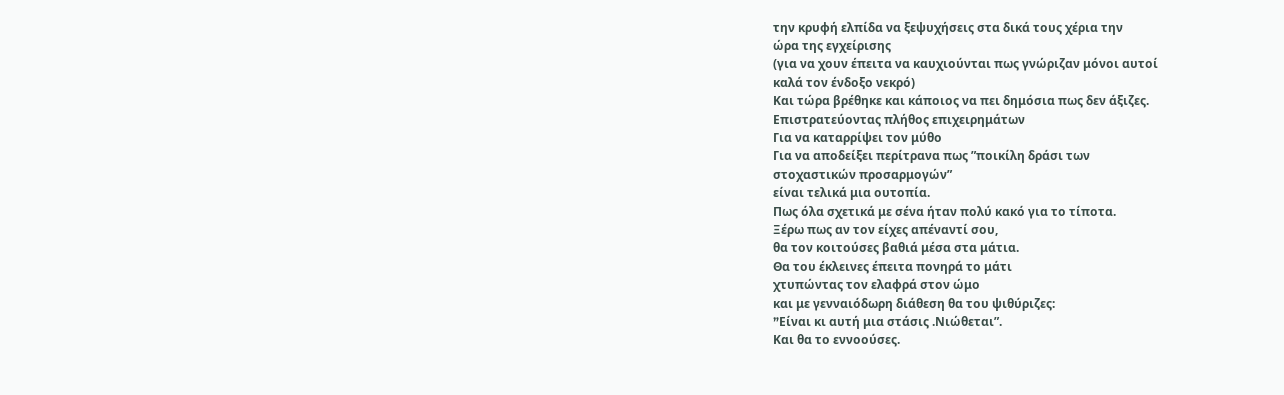την κρυφή ελπίδα να ξεψυχήσεις στα δικά τους χέρια την
ώρα της εγχείρισης
(για να χουν έπειτα να καυχιούνται πως γνώριζαν μόνοι αυτοί
καλά τον ένδοξο νεκρό)
Και τώρα βρέθηκε και κάποιος να πει δημόσια πως δεν άξιζες.
Επιστρατεύοντας πλήθος επιχειρημάτων
Για να καταρρίψει τον μύθο
Για να αποδείξει περίτρανα πως ”ποικίλη δράσι των
στοχαστικών προσαρμογών”
είναι τελικά μια ουτοπία.
Πως όλα σχετικά με σένα ήταν πολύ κακό για το τίποτα.
Ξέρω πως αν τον είχες απέναντί σου,
θα τον κοιτούσες βαθιά μέσα στα μάτια.
Θα του έκλεινες έπειτα πονηρά το μάτι
χτυπώντας τον ελαφρά στον ώμο
και με γενναιόδωρη διάθεση θα του ψιθύριζες:
”Eίναι κι αυτή μια στάσις .Νιώθεται”.
Και θα το εννοούσες.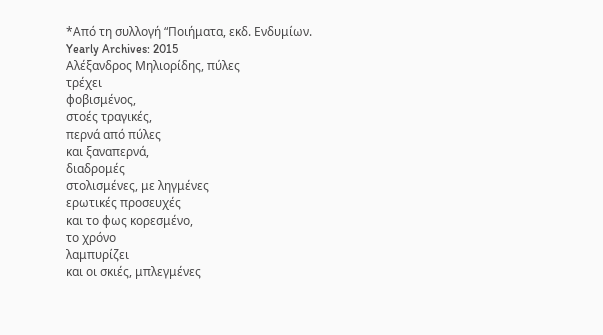*Από τη συλλογή “Ποιήματα, εκδ. Ενδυμίων.
Yearly Archives: 2015
Αλέξανδρος Μηλιορίδης, πύλες
τρέχει
φοβισμένος,
στοές τραγικές,
περνά από πύλες
και ξαναπερνά,
διαδρομές
στολισμένες, με ληγμένες
ερωτικές προσευχές
και το φως κορεσμένο,
το χρόνο
λαμπυρίζει
και οι σκιές, μπλεγμένες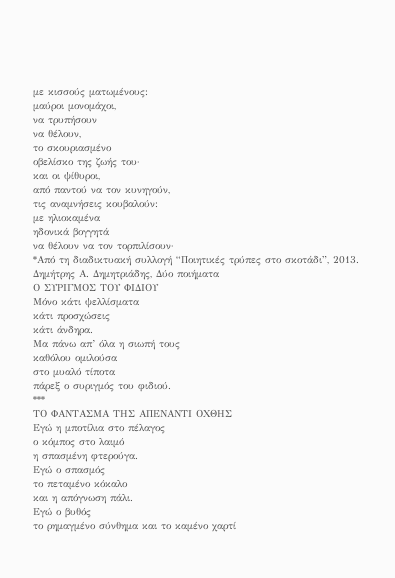με κισσούς ματωμένους:
μαύροι μονομάχοι,
να τρυπήσουν
να θέλουν,
το σκουριασμένο
οβελίσκο της ζωής του·
και οι ψίθυροι,
από παντού να τον κυνηγούν,
τις αναμνήσεις κουβαλούν:
με ηλιοκαμένα
ηδονικά βογγητά
να θέλουν να τον τορπιλίσουν·
*Από τη διαδικτυακή συλλογή “Ποιητικές τρύπες στο σκοτάδι”, 2013.
Δημήτρης Α. Δημητριάδης, Δύο ποιήματα
Ο ΣΥΡΙΓΜΟΣ ΤΟΥ ΦΙΔΙΟΥ
Μόνο κάτι ψελλίσματα
κάτι προσχώσεις
κάτι άνδηρα.
Μα πάνω απ’ όλα η σιωπή τους
καθόλου ομιλούσα
στο μυαλό τίποτα
πάρεξ ο συριγμός του φιδιού.
***
ΤΟ ΦΑΝΤΑΣΜΑ ΤΗΣ ΑΠΕΝΑΝΤΙ ΟΧΘΗΣ
Εγώ η μποτίλια στο πέλαγος
ο κόμπος στο λαιμό
η σπασμένη φτερούγα.
Εγώ ο σπασμός
το πεταμένο κόκαλο
και η απόγνωση πάλι.
Εγώ ο βυθός
το ρημαγμένο σύνθημα και το καμένο χαρτί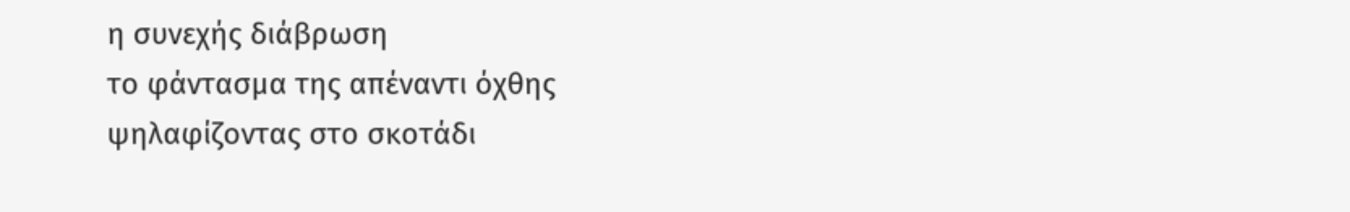η συνεχής διάβρωση
το φάντασμα της απέναντι όχθης
ψηλαφίζοντας στο σκοτάδι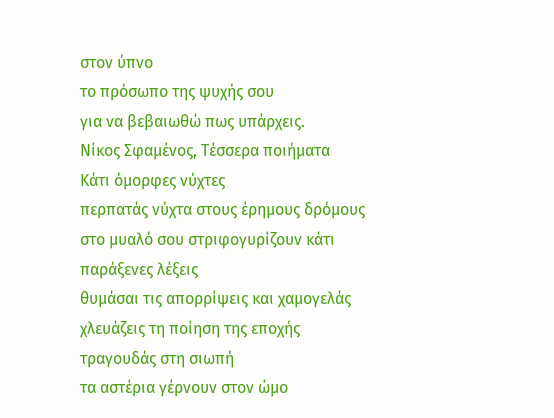στον ύπνο
το πρόσωπο της ψυχής σου
για να βεβαιωθώ πως υπάρχεις.
Νίκος Σφαμένος, Τέσσερα ποιήματα
Κάτι όμορφες νύχτες
περπατάς νύχτα στους έρημους δρόμους
στο μυαλό σου στριφογυρίζουν κάτι
παράξενες λέξεις
θυμάσαι τις απορρίψεις και χαμογελάς
χλευάζεις τη ποίηση της εποχής
τραγουδάς στη σιωπή
τα αστέρια γέρνουν στον ώμο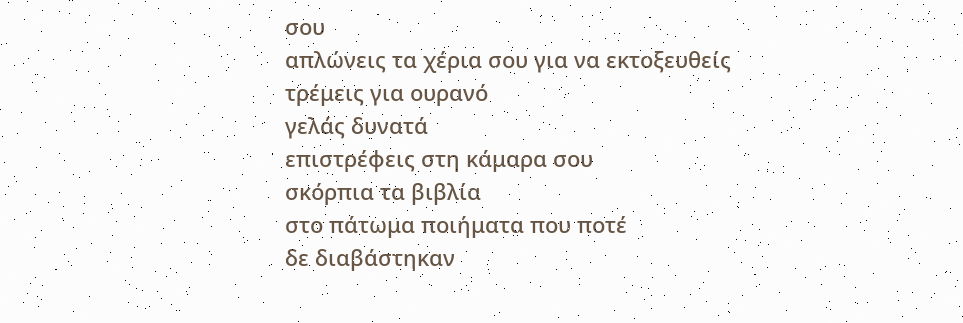σου
απλώνεις τα χέρια σου για να εκτοξευθείς
τρέμεις για ουρανό
γελάς δυνατά
επιστρέφεις στη κάμαρα σου
σκόρπια τα βιβλία
στο πάτωμα ποιήματα που ποτέ
δε διαβάστηκαν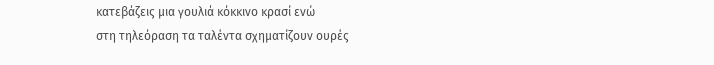κατεβάζεις μια γουλιά κόκκινο κρασί ενώ
στη τηλεόραση τα ταλέντα σχηματίζουν ουρές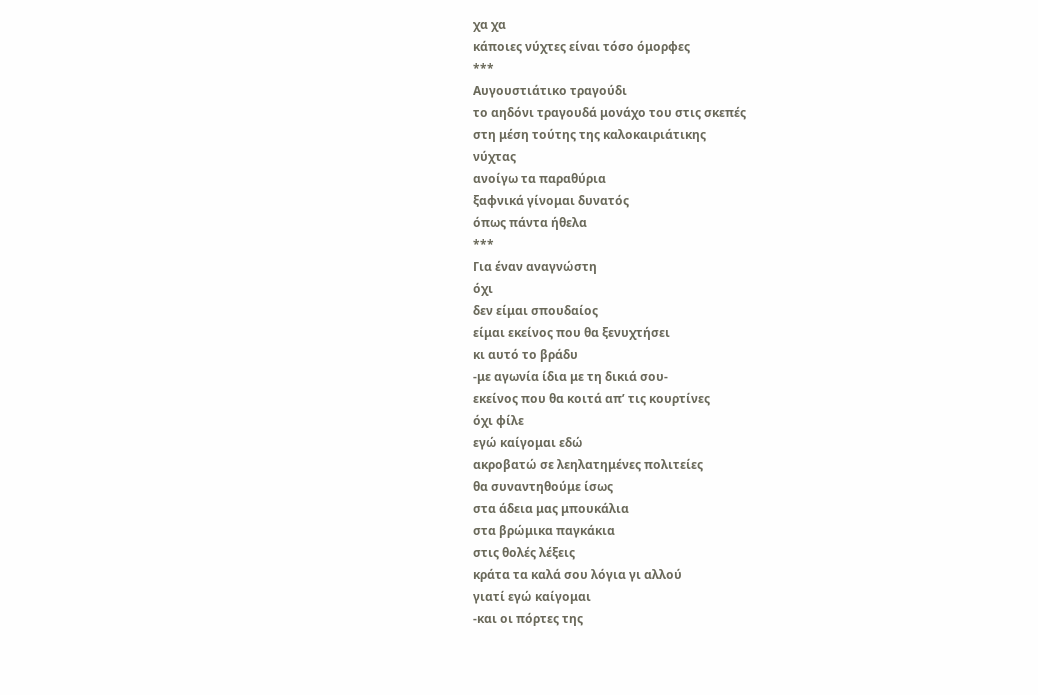χα χα
κάποιες νύχτες είναι τόσο όμορφες
***
Αυγουστιάτικο τραγούδι
το αηδόνι τραγουδά μονάχο του στις σκεπές
στη μέση τούτης της καλοκαιριάτικης
νύχτας
ανοίγω τα παραθύρια
ξαφνικά γίνομαι δυνατός
όπως πάντα ήθελα
***
Για έναν αναγνώστη
όχι
δεν είμαι σπουδαίος
είμαι εκείνος που θα ξενυχτήσει
κι αυτό το βράδυ
-με αγωνία ίδια με τη δικιά σου-
εκείνος που θα κοιτά απ’ τις κουρτίνες
όχι φίλε
εγώ καίγομαι εδώ
ακροβατώ σε λεηλατημένες πολιτείες
θα συναντηθούμε ίσως
στα άδεια μας μπουκάλια
στα βρώμικα παγκάκια
στις θολές λέξεις
κράτα τα καλά σου λόγια γι αλλού
γιατί εγώ καίγομαι
-και οι πόρτες της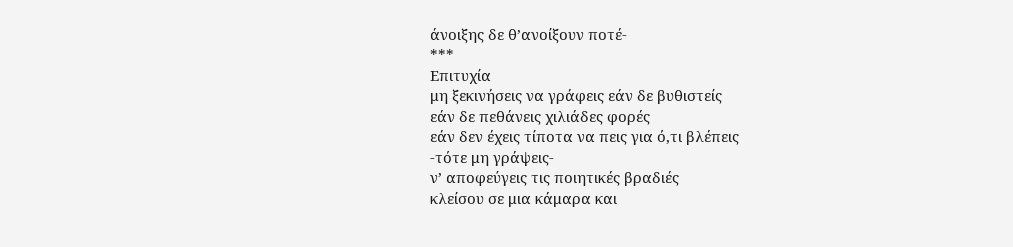άνοιξης δε θ’ανοίξουν ποτέ-
***
Επιτυχία
μη ξεκινήσεις να γράφεις εάν δε βυθιστείς
εάν δε πεθάνεις χιλιάδες φορές
εάν δεν έχεις τίποτα να πεις για ό,τι βλέπεις
-τότε μη γράψεις-
ν’ αποφεύγεις τις ποιητικές βραδιές
κλείσου σε μια κάμαρα και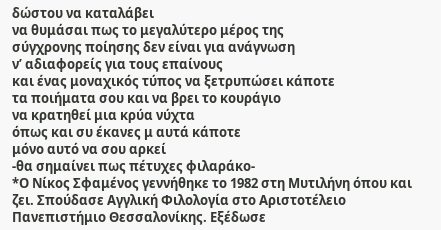δώστου να καταλάβει
να θυμάσαι πως το μεγαλύτερο μέρος της
σύγχρονης ποίησης δεν είναι για ανάγνωση
ν’ αδιαφορείς για τους επαίνους
και ένας μοναχικός τύπος να ξετρυπώσει κάποτε
τα ποιήματα σου και να βρει το κουράγιο
να κρατηθεί μια κρύα νύχτα
όπως και συ έκανες μ αυτά κάποτε
μόνο αυτό να σου αρκεί
-θα σημαίνει πως πέτυχες φιλαράκο-
*Ο Νίκος Σφαμένος γεννήθηκε το 1982 στη Μυτιλήνη όπου και ζει. Σπούδασε Αγγλική Φιλολογία στο Αριστοτέλειο Πανεπιστήμιο Θεσσαλονίκης. Εξέδωσε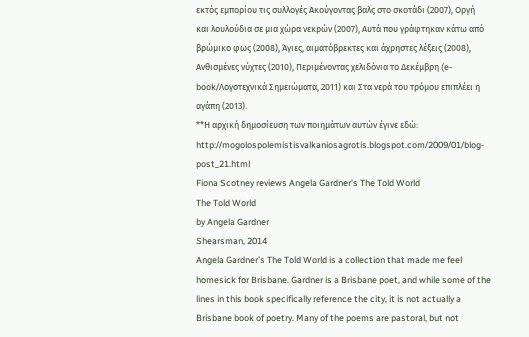εκτός εμπορίου τις συλλογές Ακούγοντας βαλς στο σκοτάδι (2007), Οργή και λουλούδια σε μια χώρα νεκρών (2007), Αυτά που γράφτηκαν κάτω από βρώμικο φως (2008), Άγιες, αιματόβρεκτες και άχρηστες λέξεις (2008), Ανθισμένες νύχτες (2010), Περιμένοντας χελιδόνια το Δεκέμβρη (e-book/Λογοτεχνικά Σημειώματα, 2011) και Στα νερά του τρόμου επιπλέει η αγάπη (2013).
**Η αρχική δημοσίευση των ποιημάτων αυτών έγινε εδώ: http://mogolospolemistisvalkaniosagrotis.blogspot.com/2009/01/blog-post_21.html
Fiona Scotney reviews Angela Gardner’s The Told World
The Told World
by Angela Gardner
Shearsman, 2014
Angela Gardner’s The Told World is a collection that made me feel homesick for Brisbane. Gardner is a Brisbane poet, and while some of the lines in this book specifically reference the city, it is not actually a Brisbane book of poetry. Many of the poems are pastoral, but not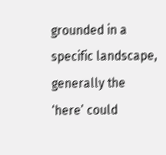grounded in a specific landscape, generally the ‘here’ could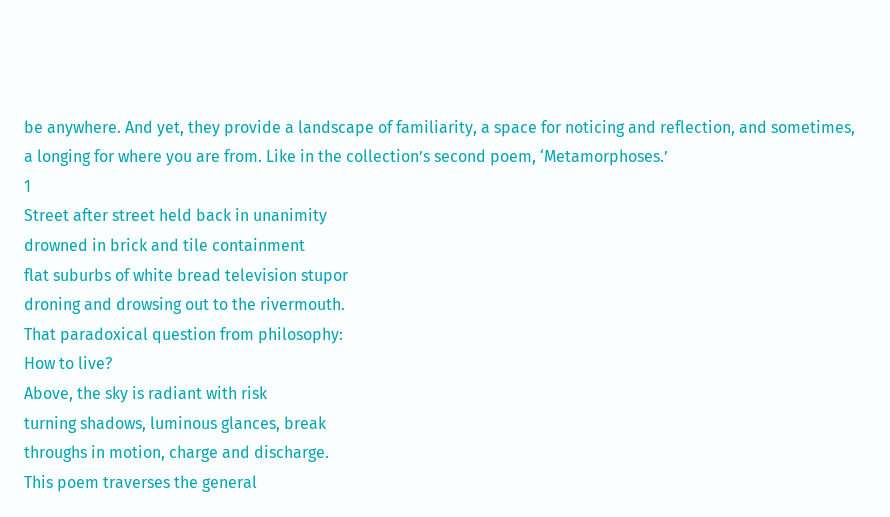be anywhere. And yet, they provide a landscape of familiarity, a space for noticing and reflection, and sometimes, a longing for where you are from. Like in the collection’s second poem, ‘Metamorphoses.’
1
Street after street held back in unanimity
drowned in brick and tile containment
flat suburbs of white bread television stupor
droning and drowsing out to the rivermouth.
That paradoxical question from philosophy:
How to live?
Above, the sky is radiant with risk
turning shadows, luminous glances, break
throughs in motion, charge and discharge.
This poem traverses the general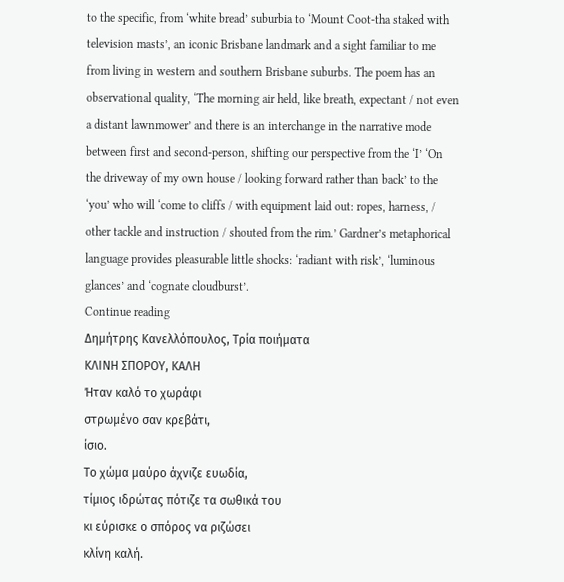to the specific, from ‘white bread’ suburbia to ‘Mount Coot-tha staked with television masts’, an iconic Brisbane landmark and a sight familiar to me from living in western and southern Brisbane suburbs. The poem has an observational quality, ‘The morning air held, like breath, expectant / not even a distant lawnmower’ and there is an interchange in the narrative mode between first and second-person, shifting our perspective from the ‘I’ ‘On the driveway of my own house / looking forward rather than back’ to the ‘you’ who will ‘come to cliffs / with equipment laid out: ropes, harness, / other tackle and instruction / shouted from the rim.’ Gardner’s metaphorical language provides pleasurable little shocks: ‘radiant with risk’, ‘luminous glances’ and ‘cognate cloudburst’.
Continue reading
Δημήτρης Κανελλόπουλος, Τρία ποιήματα
ΚΛΙΝΗ ΣΠΟΡΟΥ, ΚΑΛΗ
Ήταν καλό το χωράφι
στρωμένο σαν κρεβάτι,
ίσιο.
Το χώμα μαύρο άχνιζε ευωδία,
τίμιος ιδρώτας πότιζε τα σωθικά του
κι εύρισκε ο σπόρος να ριζώσει
κλίνη καλή.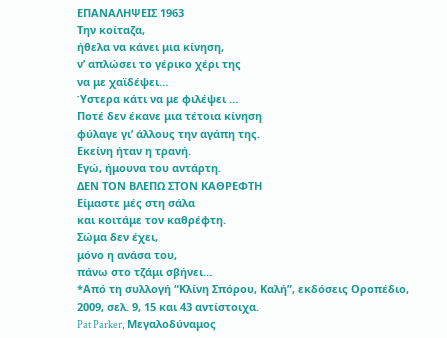ΕΠΑΝΑΛΗΨΕΙΣ 1963
Την κοίταζα,
ήθελα να κάνει μια κίνηση,
ν’ απλώσει το γέρικο χέρι της
να με χαϊδέψει…
Ύστερα κάτι να με φιλέψει …
Ποτέ δεν έκανε μια τέτοια κίνηση
φύλαγε γι’ άλλους την αγάπη της.
Εκείνη ήταν η τρανή.
Εγώ, ήμουνα του αντάρτη.
ΔΕΝ ΤΟΝ ΒΛΕΠΩ ΣΤΟΝ ΚΑΘΡΕΦΤΗ
Είμαστε μές στη σάλα
και κοιτάμε τον καθρέφτη.
Σώμα δεν έχει,
μόνο η ανάσα του,
πάνω στο τζάμι σβήνει…
*Από τη συλλογή “Κλίνη Σπόρου, Καλή”, εκδόσεις Οροπέδιο, 2009, σελ. 9, 15 και 43 αντίστοιχα.
Pat Parker, Μεγαλοδύναμος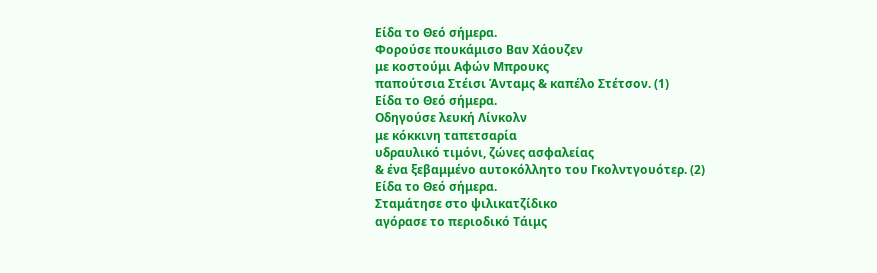Είδα το Θεό σήμερα.
Φορούσε πουκάμισο Βαν Χάουζεν
με κοστούμι Αφών Μπρουκς
παπούτσια Στέισι Άνταμς & καπέλο Στέτσον. (1)
Είδα το Θεό σήμερα.
Οδηγούσε λευκή Λίνκολν
με κόκκινη ταπετσαρία
υδραυλικό τιμόνι, ζώνες ασφαλείας
& ένα ξεβαμμένο αυτοκόλλητο του Γκολντγουότερ. (2)
Είδα το Θεό σήμερα.
Σταμάτησε στο ψιλικατζίδικο
αγόρασε το περιοδικό Τάιμς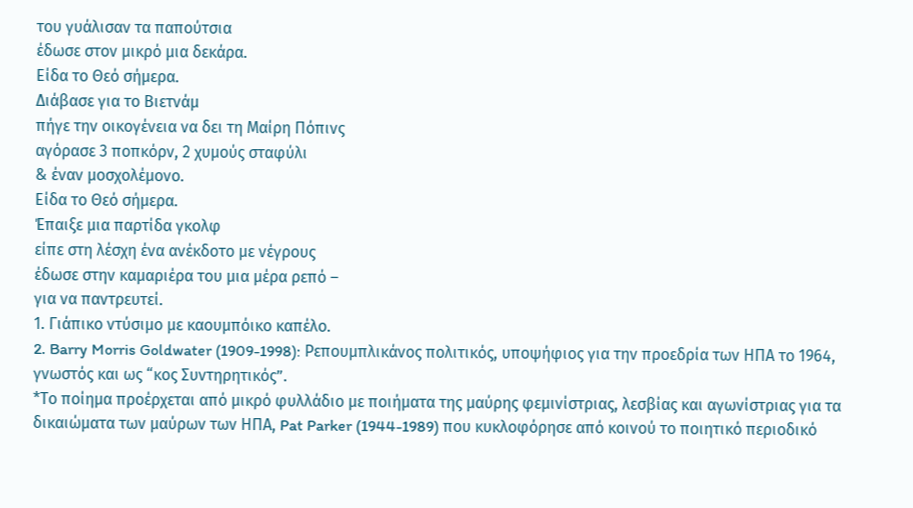του γυάλισαν τα παπούτσια
έδωσε στον μικρό μια δεκάρα.
Είδα το Θεό σήμερα.
Διάβασε για το Βιετνάμ
πήγε την οικογένεια να δει τη Μαίρη Πόπινς
αγόρασε 3 ποπκόρν, 2 χυμούς σταφύλι
& έναν μοσχολέμονο.
Είδα το Θεό σήμερα.
Έπαιξε μια παρτίδα γκολφ
είπε στη λέσχη ένα ανέκδοτο με νέγρους
έδωσε στην καμαριέρα του μια μέρα ρεπό –
για να παντρευτεί.
1. Γιάπικο ντύσιμο με καουμπόικο καπέλο.
2. Barry Morris Goldwater (1909-1998): Ρεπουμπλικάνος πολιτικός, υποψήφιος για την προεδρία των ΗΠΑ το 1964, γνωστός και ως “κος Συντηρητικός”.
*Το ποίημα προέρχεται από μικρό φυλλάδιο με ποιήματα της μαύρης φεμινίστριας, λεσβίας και αγωνίστριας για τα δικαιώματα των μαύρων των ΗΠΑ, Pat Parker (1944-1989) που κυκλοφόρησε από κοινού το ποιητικό περιοδικό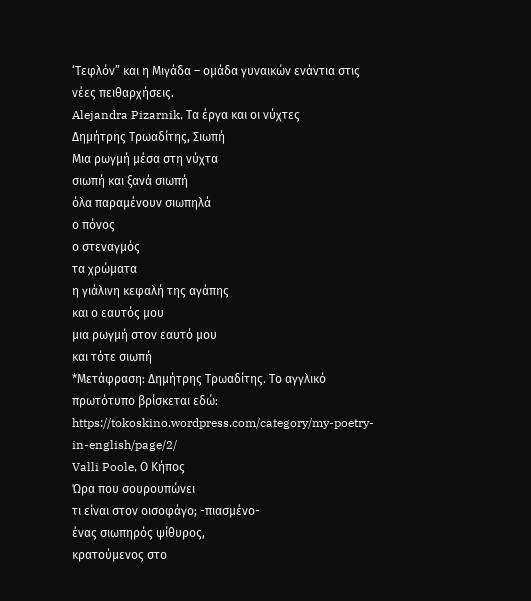‘Τεφλόν” και η Μιγάδα – ομάδα γυναικών ενάντια στις νέες πειθαρχήσεις.
Alejandra Pizarnik, Τα έργα και οι νύχτες
Δημήτρης Τρωαδίτης, Σιωπή
Μια ρωγμή μέσα στη νύχτα
σιωπή και ξανά σιωπή
όλα παραμένουν σιωπηλά
ο πόνος
ο στεναγμός
τα χρώματα
η γιάλινη κεφαλή της αγάπης
και ο εαυτός μου
μια ρωγμή στον εαυτό μου
και τότε σιωπή
*Μετάφραση: Δημήτρης Τρωαδίτης. Το αγγλικό πρωτότυπο βρίσκεται εδώ: https://tokoskino.wordpress.com/category/my-poetry-in-english/page/2/
Valli Poole, Ο Κήπος
Ώρα που σουρουπώνει
τι είναι στον οισοφάγο; -πιασμένο-
ένας σιωπηρός ψίθυρος,
κρατούμενος στο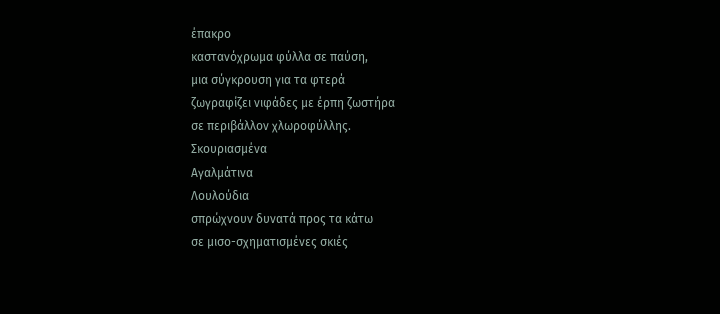έπακρο
καστανόχρωμα φύλλα σε παύση,
μια σύγκρουση για τα φτερά
ζωγραφίζει νιφάδες με έρπη ζωστήρα
σε περιβάλλον χλωροφύλλης.
Σκουριασμένα
Αγαλμάτινα
Λουλούδια
σπρώχνουν δυνατά προς τα κάτω
σε μισο-σχηματισμένες σκιές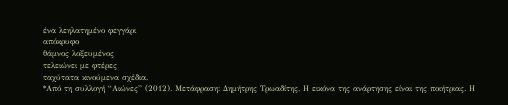ένα λεηλατημένο φεγγάρι
απόκρυφο
θάμνος λοξευμένος
τελειώνει με φτέρες
ταχύτατα κινούμενα σχέδια.
*Από τη συλλογή “Αιώνες” (2012). Μετάφραση: Δημήτρης Τρωαδίτης. Η εικόνα της ανάρτησης είναι της ποιήτριας. Η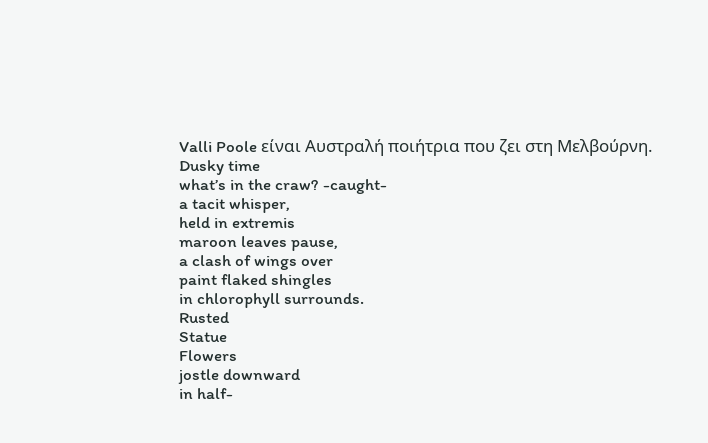Valli Poole είναι Αυστραλή ποιήτρια που ζει στη Μελβούρνη.
Dusky time
what’s in the craw? -caught-
a tacit whisper,
held in extremis
maroon leaves pause,
a clash of wings over
paint flaked shingles
in chlorophyll surrounds.
Rusted
Statue
Flowers
jostle downward
in half-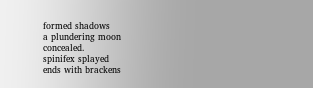formed shadows
a plundering moon
concealed.
spinifex splayed
ends with brackens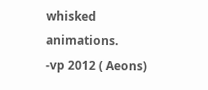whisked animations.
-vp 2012 ( Aeons)